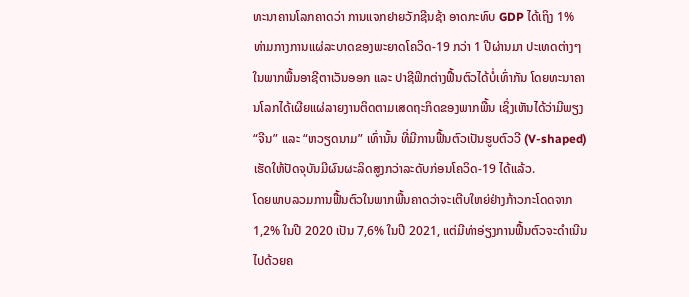ທະນາຄານໂລກຄາດວ່າ ການແຈກຢາຍວັກຊີນຊ້າ ອາດກະທົບ GDP ໄດ້ເຖິງ 1%
ທ່າມກາງການແຜ່ລະບາດຂອງພະຍາດໂຄວິດ-19 ກວ່າ 1 ປີຜ່ານມາ ປະເທດຕ່າງໆໃນພາກພື້ນອາຊີຕາເວັນອອກ ແລະ ປາຊີຟິກຕ່າງຟື້ນຕົວໄດ້ບໍ່ເທົ່າກັນ ໂດຍທະນາຄານໂລກໄດ້ເຜີຍແຜ່ລາຍງານຕິດຕາມເສດຖະກິດຂອງພາກພື້ນ ເຊິ່ງເຫັນໄດ້ວ່າມີພຽງ “ຈີນ” ແລະ “ຫວຽດນາມ” ເທົ່ານັ້ນ ທີ່ມີການຟື້ນຕົວເປັນຮູບຕົວວີ (V-shaped) ເຮັດໃຫ້ປັດຈຸບັນມີຜົນຜະລິດສູງກວ່າລະດັບກ່ອນໂຄວິດ-19 ໄດ້ແລ້ວ.
ໂດຍພາບລວມການຟື້ນຕົວໃນພາກພື້ນຄາດວ່າຈະເຕີບໃຫຍ່ຢ່າງກ້າວກະໂດດຈາກ 1,2% ໃນປີ 2020 ເປັນ 7,6% ໃນປີ 2021, ແຕ່ມີທ່າອ່ຽງການຟື້ນຕົວຈະດຳເນີນໄປດ້ວຍຄ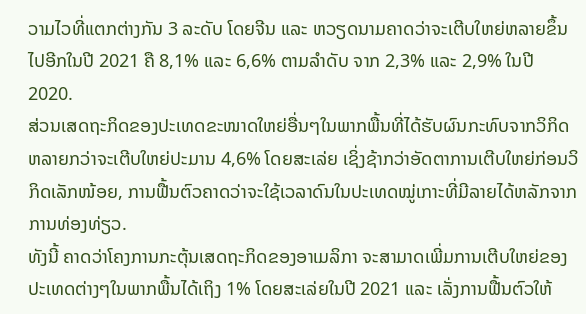ວາມໄວທີ່ແຕກຕ່າງກັນ 3 ລະດັບ ໂດຍຈີນ ແລະ ຫວຽດນາມຄາດວ່າຈະເຕີບໃຫຍ່ຫລາຍຂຶ້ນໄປອີກໃນປີ 2021 ຄື 8,1% ແລະ 6,6% ຕາມລຳດັບ ຈາກ 2,3% ແລະ 2,9% ໃນປີ 2020.
ສ່ວນເສດຖະກິດຂອງປະເທດຂະໜາດໃຫຍ່ອື່ນໆໃນພາກພື້ນທີ່ໄດ້ຮັບຜົນກະທົບຈາກວິກິດຫລາຍກວ່າຈະເຕີບໃຫຍ່ປະມານ 4,6% ໂດຍສະເລ່ຍ ເຊິ່ງຊ້າກວ່າອັດຕາການເຕີບໃຫຍ່ກ່ອນວິກິດເລັກໜ້ອຍ, ການຟື້ນຕົວຄາດວ່າຈະໃຊ້ເວລາດົນໃນປະເທດໝູ່ເກາະທີ່ມີລາຍໄດ້ຫລັກຈາກການທ່ອງທ່ຽວ.
ທັງນີ້ ຄາດວ່າໂຄງການກະຕຸ້ນເສດຖະກິດຂອງອາເມລິກາ ຈະສາມາດເພີ່ມການເຕີບໃຫຍ່ຂອງປະເທດຕ່າງໆໃນພາກພື້ນໄດ້ເຖິງ 1% ໂດຍສະເລ່ຍໃນປີ 2021 ແລະ ເລັ່ງການຟື້ນຕົວໃຫ້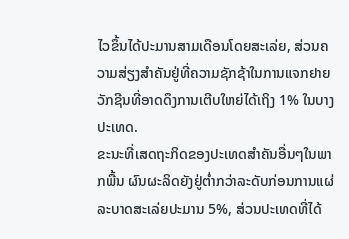ໄວຂຶ້ນໄດ້ປະມານສາມເດືອນໂດຍສະເລ່ຍ, ສ່ວນຄວາມສ່ຽງສຳຄັນຢູ່ທີ່ຄວາມຊັກຊ້າໃນການແຈກຢາຍວັກຊີນທີ່ອາດດຶງການເຕີບໃຫຍ່ໄດ້ເຖິງ 1% ໃນບາງປະເທດ.
ຂະນະທີ່ເສດຖະກິດຂອງປະເທດສຳຄັນອື່ນໆໃນພາກພື້ນ ຜົນຜະລິດຍັງຢູ່ຕໍ່າກວ່າລະດັບກ່ອນການແຜ່ລະບາດສະເລ່ຍປະມານ 5%, ສ່ວນປະເທດທີ່ໄດ້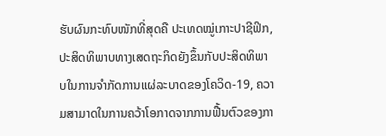ຮັບຜົນກະທົບໜັກທີ່ສຸດຄື ປະເທດໝູ່ເກາະປາຊີຟິກ, ປະສິດທິພາບທາງເສດຖະກິດຍັງຂຶ້ນກັບປະສິດທິພາບໃນການຈຳກັດການແຜ່ລະບາດຂອງໂຄວິດ-19, ຄວາມສາມາດໃນການຄວ້າໂອກາດຈາກການຟື້ນຕົວຂອງກາ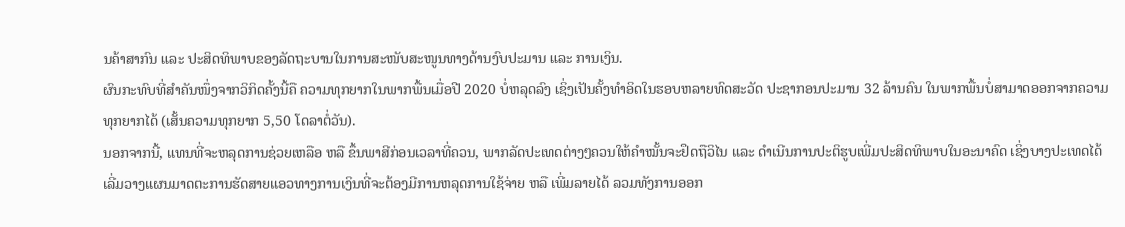ນຄ້າສາກົນ ແລະ ປະສິດທິພາບຂອງລັດຖະບານໃນການສະໜັບສະໜູນທາງດ້ານງົບປະມານ ແລະ ການເງິນ.
ຜົນກະທົບທີ່ສຳຄັນໜຶ່ງຈາກວິກິດຄັ້ງນີ້ຄື ຄວາມທຸກຍາກໃນພາກພື້ນເມື່ອປີ 2020 ບໍ່ຫລຸດລົງ ເຊິ່ງເປັນຄັ້ງທຳອິດໃນຮອບຫລາຍທົດສະວັດ ປະຊາກອນປະມານ 32 ລ້ານຄົນ ໃນພາກພື້ນບໍ່ສາມາດອອກຈາກຄວາມທຸກຍາກໄດ້ (ເສັ້ນຄວາມທຸກຍາກ 5,50 ໂດລາຕໍ່ວັນ).
ນອກຈາກນີ້, ແທນທີ່ຈະຫລຸດການຊ່ວຍເຫລືອ ຫລື ຂຶ້ນພາສີກ່ອນເວລາທີ່ຄວນ, ພາກລັດປະເທດຕ່າງໆຄວນໃຫ້ຄຳໝັ້ນຈະຢຶດຖືວິໄນ ແລະ ດຳເນີນການປະຕິຮູບເພີ່ມປະສິດທິພາບໃນອະນາຄົດ ເຊິ່ງບາງປະເທດໄດ້ເລີ່ມວາງແຜນມາດຕະການຮັດສາຍແອວທາງການເງິນທີ່ຈະຕ້ອງມີການຫລຸດການໃຊ້ຈ່າຍ ຫລື ເພີ່ມລາຍໄດ້ ລວມທັງການອອກ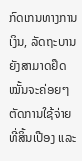ກົດເກນທາງການເງິນ, ລັດຖະບານຍັງສາມາດຢຶດໝັ້ນຈະຄ່ອຍໆຕັດການໃຊ້ຈ່າຍທີ່ສິ້ນເປືອງ ແລະ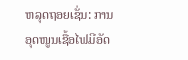ຫລຸດຖອຍເຊັ່ນ: ການອຸດໜູນເຊື້ອໄຟມີອັດ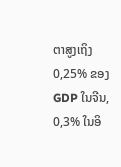ຕາສູງເຖິງ 0,25% ຂອງ GDP ໃນຈີນ, 0,3% ໃນອິ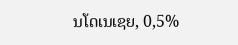ນໂດເນເຊຍ, 0,5%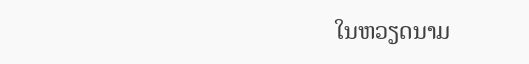ໃນຫວຽດນາມ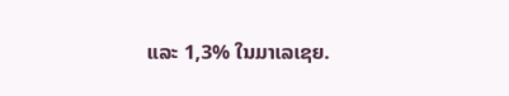ແລະ 1,3% ໃນມາເລເຊຍ.